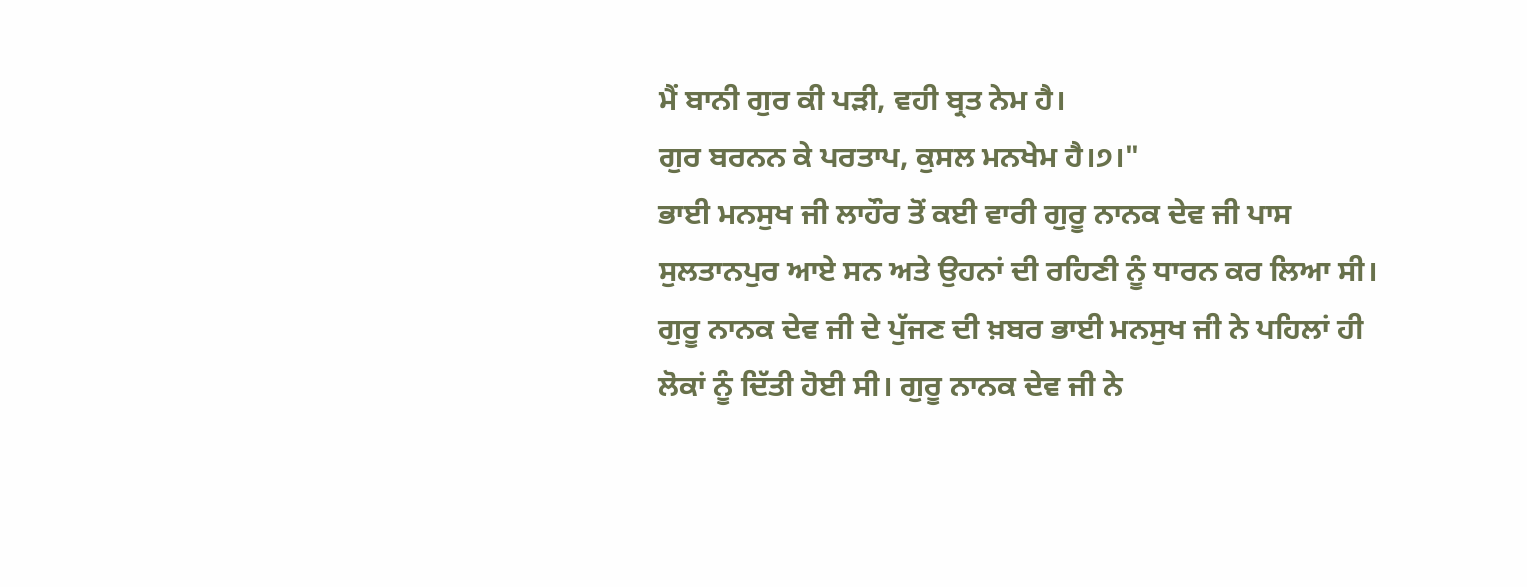ਮੈਂ ਬਾਨੀ ਗੁਰ ਕੀ ਪੜੀ, ਵਹੀ ਬ੍ਰਤ ਨੇਮ ਹੈ।
ਗੁਰ ਬਰਨਨ ਕੇ ਪਰਤਾਪ, ਕੁਸਲ ਮਨਖੇਮ ਹੈ।੭।"
ਭਾਈ ਮਨਸੁਖ ਜੀ ਲਾਹੌਰ ਤੋਂ ਕਈ ਵਾਰੀ ਗੁਰੂ ਨਾਨਕ ਦੇਵ ਜੀ ਪਾਸ ਸੁਲਤਾਨਪੁਰ ਆਏ ਸਨ ਅਤੇ ਉਹਨਾਂ ਦੀ ਰਹਿਣੀ ਨੂੰ ਧਾਰਨ ਕਰ ਲਿਆ ਸੀ। ਗੁਰੂ ਨਾਨਕ ਦੇਵ ਜੀ ਦੇ ਪੁੱਜਣ ਦੀ ਖ਼ਬਰ ਭਾਈ ਮਨਸੁਖ ਜੀ ਨੇ ਪਹਿਲਾਂ ਹੀ ਲੋਕਾਂ ਨੂੰ ਦਿੱਤੀ ਹੋਈ ਸੀ। ਗੁਰੂ ਨਾਨਕ ਦੇਵ ਜੀ ਨੇ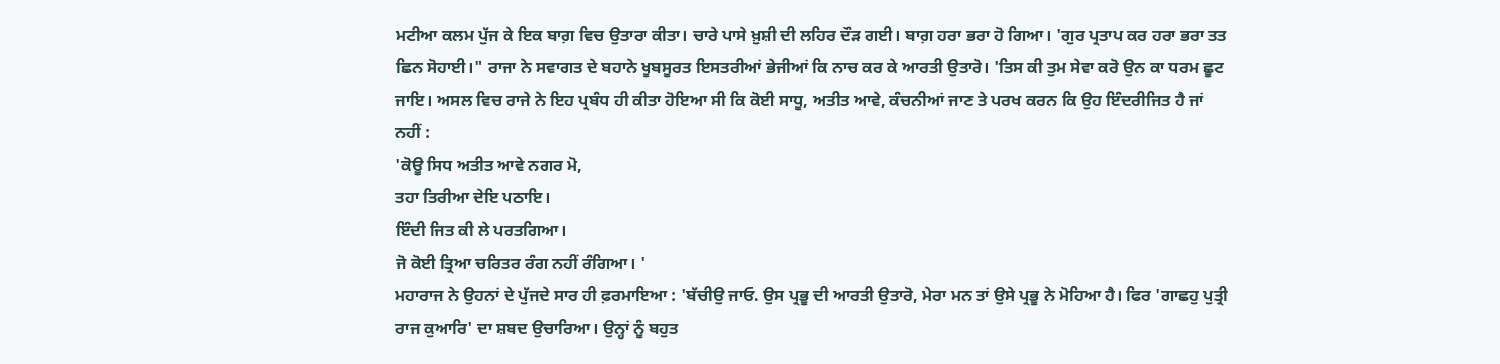ਮਟੀਆ ਕਲਮ ਪੁੱਜ ਕੇ ਇਕ ਬਾਗ਼ ਵਿਚ ਉਤਾਰਾ ਕੀਤਾ। ਚਾਰੇ ਪਾਸੇ ਖ਼ੁਸ਼ੀ ਦੀ ਲਹਿਰ ਦੌੜ ਗਈ। ਬਾਗ਼ ਹਰਾ ਭਰਾ ਹੋ ਗਿਆ। 'ਗੁਰ ਪ੍ਰਤਾਪ ਕਰ ਹਰਾ ਭਰਾ ਤਤ ਛਿਨ ਸੋਹਾਈ।" ਰਾਜਾ ਨੇ ਸਵਾਗਤ ਦੇ ਬਹਾਨੇ ਖੂਬਸੂਰਤ ਇਸਤਰੀਆਂ ਭੇਜੀਆਂ ਕਿ ਨਾਚ ਕਰ ਕੇ ਆਰਤੀ ਉਤਾਰੋ। 'ਤਿਸ ਕੀ ਤੁਮ ਸੇਵਾ ਕਰੋ ਉਨ ਕਾ ਧਰਮ ਛੂਟ ਜਾਇ। ਅਸਲ ਵਿਚ ਰਾਜੇ ਨੇ ਇਹ ਪ੍ਰਬੰਧ ਹੀ ਕੀਤਾ ਹੋਇਆ ਸੀ ਕਿ ਕੋਈ ਸਾਧੂ, ਅਤੀਤ ਆਵੇ, ਕੰਚਨੀਆਂ ਜਾਣ ਤੇ ਪਰਖ ਕਰਨ ਕਿ ਉਹ ਇੰਦਰੀਜਿਤ ਹੈ ਜਾਂ ਨਹੀਂ :
'ਕੋਊ ਸਿਧ ਅਤੀਤ ਆਵੇ ਨਗਰ ਮੋ,
ਤਹਾ ਤਿਰੀਆ ਦੇਇ ਪਠਾਇ।
ਇੰਦੀ ਜਿਤ ਕੀ ਲੇ ਪਰਤਗਿਆ।
ਜੋ ਕੋਈ ਤ੍ਰਿਆ ਚਰਿਤਰ ਰੰਗ ਨਹੀਂ ਰੰਗਿਆ। '
ਮਹਾਰਾਜ ਨੇ ਉਹਨਾਂ ਦੇ ਪੁੱਜਦੇ ਸਾਰ ਹੀ ਫ਼ਰਮਾਇਆ : 'ਬੱਚੀਉ ਜਾਓ. ਉਸ ਪ੍ਰਭੂ ਦੀ ਆਰਤੀ ਉਤਾਰੋ, ਮੇਰਾ ਮਨ ਤਾਂ ਉਸੇ ਪ੍ਰਭੂ ਨੇ ਮੋਹਿਆ ਹੈ। ਫਿਰ 'ਗਾਛਹੁ ਪੁਤ੍ਰੀ ਰਾਜ ਕੁਆਰਿ' ਦਾ ਸ਼ਬਦ ਉਚਾਰਿਆ। ਉਨ੍ਹਾਂ ਨੂੰ ਬਹੁਤ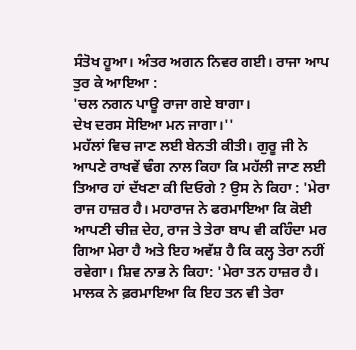ਸੰਤੋਖ ਹੂਆ। ਅੰਤਰ ਅਗਨ ਨਿਵਰ ਗਈ। ਰਾਜਾ ਆਪ ਤੁਰ ਕੇ ਆਇਆ :
'ਚਲ ਨਗਨ ਪਾਊ ਰਾਜਾ ਗਏ ਬਾਗਾ।
ਦੇਖ ਦਰਸ ਸੋਇਆ ਮਨ ਜਾਗਾ।''
ਮਹੱਲਾਂ ਵਿਚ ਜਾਣ ਲਈ ਬੇਨਤੀ ਕੀਤੀ। ਗੁਰੂ ਜੀ ਨੇ ਆਪਣੇ ਰਾਖਵੇਂ ਢੰਗ ਨਾਲ ਕਿਹਾ ਕਿ ਮਹੱਲੀ ਜਾਣ ਲਈ ਤਿਆਰ ਹਾਂ ਦੱਖਣਾ ਕੀ ਦਿਓਗੇ ? ਉਸ ਨੇ ਕਿਹਾ : 'ਮੇਰਾ ਰਾਜ ਹਾਜ਼ਰ ਹੈ। ਮਹਾਰਾਜ ਨੇ ਫਰਮਾਇਆ ਕਿ ਕੋਈ ਆਪਣੀ ਚੀਜ਼ ਦੇਹ, ਰਾਜ ਤੇ ਤੇਰਾ ਬਾਪ ਵੀ ਕਹਿੰਦਾ ਮਰ ਗਿਆ ਮੇਰਾ ਹੈ ਅਤੇ ਇਹ ਅਵੱਸ਼ ਹੈ ਕਿ ਕਲ੍ਹ ਤੇਰਾ ਨਹੀਂ ਰਵੇਗਾ। ਸ਼ਿਵ ਨਾਭ ਨੇ ਕਿਹਾ: 'ਮੇਰਾ ਤਨ ਹਾਜ਼ਰ ਹੈ। ਮਾਲਕ ਨੇ ਫ਼ਰਮਾਇਆ ਕਿ ਇਹ ਤਨ ਵੀ ਤੇਰਾ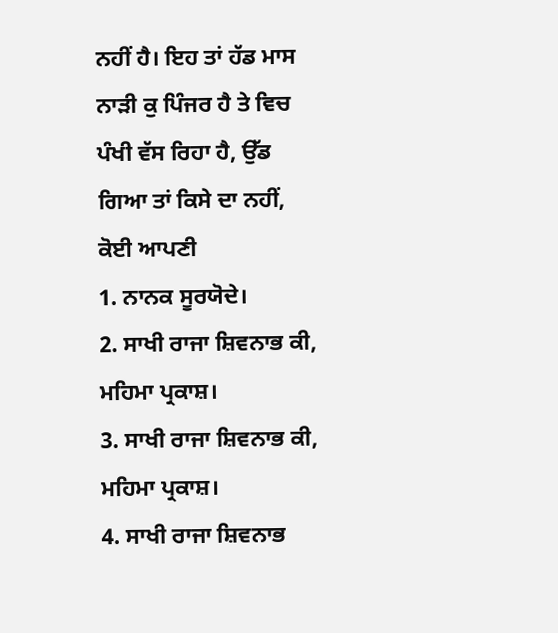ਨਹੀਂ ਹੈ। ਇਹ ਤਾਂ ਹੱਡ ਮਾਸ ਨਾੜੀ ਕੁ ਪਿੰਜਰ ਹੈ ਤੇ ਵਿਚ ਪੰਖੀ ਵੱਸ ਰਿਹਾ ਹੈ, ਉੱਡ ਗਿਆ ਤਾਂ ਕਿਸੇ ਦਾ ਨਹੀਂ, ਕੋਈ ਆਪਣੀ
1. ਨਾਨਕ ਸੂਰਯੋਦੇ।
2. ਸਾਖੀ ਰਾਜਾ ਸ਼ਿਵਨਾਭ ਕੀ, ਮਹਿਮਾ ਪ੍ਰਕਾਸ਼।
3. ਸਾਖੀ ਰਾਜਾ ਸ਼ਿਵਨਾਭ ਕੀ, ਮਹਿਮਾ ਪ੍ਰਕਾਸ਼।
4. ਸਾਖੀ ਰਾਜਾ ਸ਼ਿਵਨਾਭ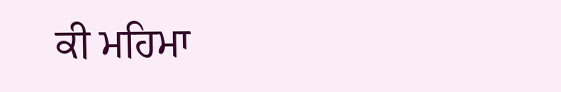ਕੀ ਮਹਿਮਾ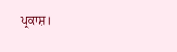ਪ੍ਰਕਾਸ਼।